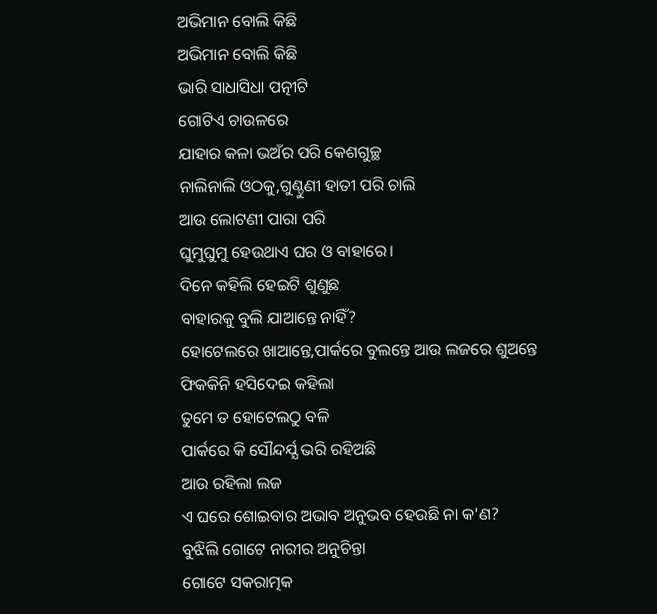ଅଭିମାନ ବୋଲି କିଛି
ଅଭିମାନ ବୋଲି କିଛି
ଭାରି ସାଧାସିଧା ପତ୍ନୀଟି
ଗୋଟିଏ ଚାଉଳରେ
ଯାହାର କଳା ଭଅଁର ପରି କେଶଗୁଚ୍ଛ
ନାଲିନାଲି ଓଠକୁ,ଗୁଣ୍ଠୁଣୀ ହାତୀ ପରି ଚାଲି
ଆଉ ଲୋଟଣୀ ପାରା ପରି
ଘୁମୁଘୁମୁ ହେଉଥାଏ ଘର ଓ ବାହାରେ।
ଦିନେ କହିଲି ହେଇଟି ଶୁଣୁଛ
ବାହାରକୁ ବୁଲି ଯାଆନ୍ତେ ନାହିଁ?
ହୋଟେଲରେ ଖାଆନ୍ତେ,ପାର୍କରେ ବୁଲନ୍ତେ ଆଉ ଲଜରେ ଶୁଅନ୍ତେ
ଫିକକିନି ହସିଦେଇ କହିଲା
ତୁମେ ତ ହୋଟେଲଠୁ ବଳି
ପାର୍କରେ କି ସୌନ୍ଦର୍ଯ୍ଯ ଭରି ରହିଅଛି
ଆଉ ରହିଲା ଲଜ
ଏ ଘରେ ଶୋଇବାର ଅଭାବ ଅନୁଭବ ହେଉଛି ନା କ'ଣ?
ବୁଝିଲି ଗୋଟେ ନାରୀର ଅନୁଚିନ୍ତା
ଗୋଟେ ସକରାତ୍ମକ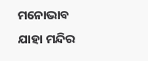ମନୋଭାବ
ଯାହା ମନ୍ଦିର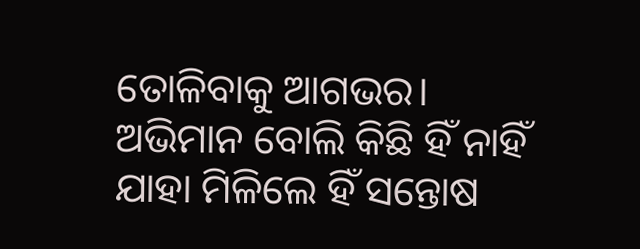ତୋଳିବାକୁ ଆଗଭର।
ଅଭିମାନ ବୋଲି କିଛି ହିଁ ନାହିଁ
ଯାହା ମିଳିଲେ ହିଁ ସନ୍ତୋଷ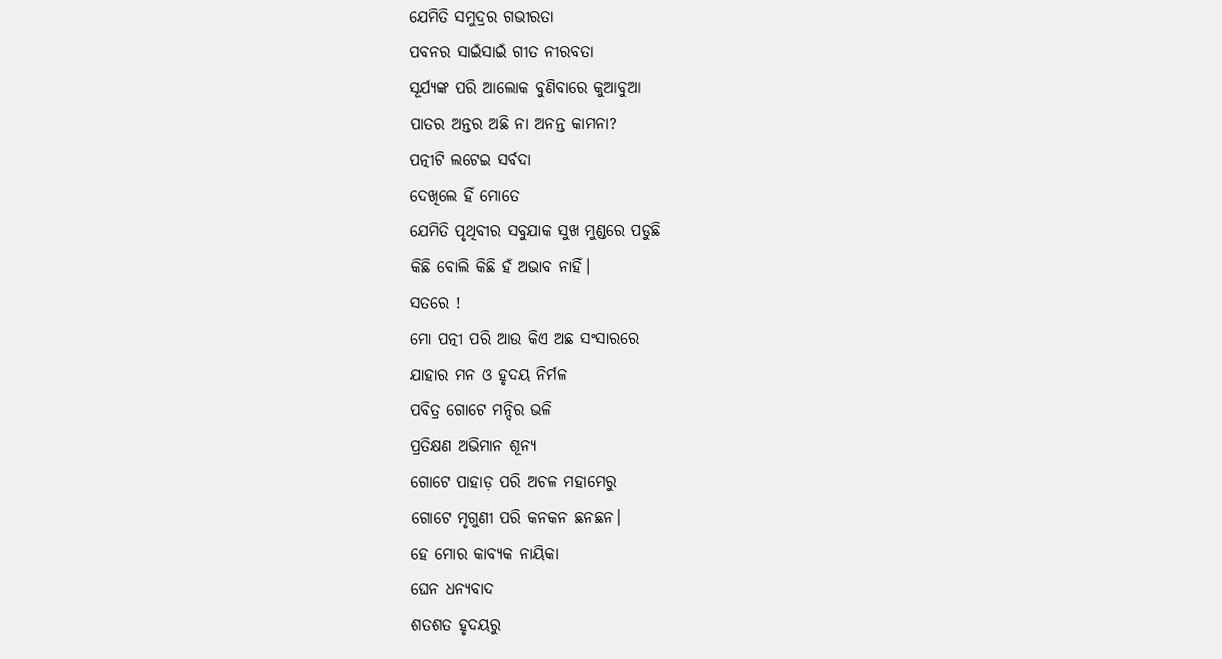ଯେମିତି ସମୁଦ୍ରର ଗଭୀରତା
ପବନର ସାଇଁସାଇଁ ଗୀତ ନୀରବତା
ସୂର୍ଯ୍ଯଙ୍କ ପରି ଆଲୋକ ବୁଣିବାରେ କୁଆବୁଆ
ପାତର ଅନ୍ତର ଅଛି ନା ଅନନ୍ତ କାମନା?
ପତ୍ନୀଟି ଲଟେଇ ସର୍ବଦା
ଦେଖିଲେ ହିଁ ମୋତେ
ଯେମିତି ପୃଥିବୀର ସବୁଯାକ ସୁଖ ମୁଣ୍ଡରେ ପଡୁଛି
କିଛି ବୋଲି କିଛି ହଁ ଅଭାବ ନାହିଁ।
ସତରେ !
ମୋ ପତ୍ନୀ ପରି ଆଉ କିଏ ଅଛ ସଂସାରରେ
ଯାହାର ମନ ଓ ହୃଦୟ ନିର୍ମଳ
ପବିତ୍ର ଗୋଟେ ମନ୍ଦିର ଭଳି
ପ୍ରତିକ୍ଷଣ ଅଭିମାନ ଶୂନ୍ଯ
ଗୋଟେ ପାହାଡ଼ ପରି ଅଚଳ ମହାମେରୁ
ଗୋଟେ ମୃଗୁଣୀ ପରି କନକନ ଛନଛନ।
ହେ ମୋର କାବ୍ଯକ ନାୟିକା
ଘେନ ଧନ୍ଯବାଦ
ଶତଶତ ହୃଦୟରୁ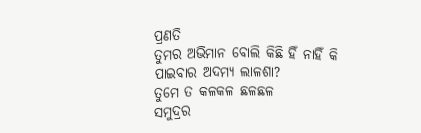ପ୍ରଣତି
ତୁମର ଅଭିମାନ ବୋଲି କିଛି ହିଁ ନାହିଁ କି
ପାଇବାର ଅଦମ୍ଯ ଲାଳଶା?
ତୁମେ ତ କଳକଳ ଛଳଛଳ
ସମୁଦ୍ରର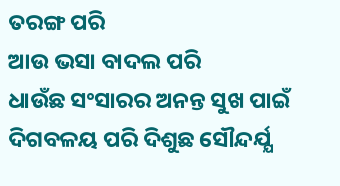ତରଙ୍ଗ ପରି
ଆଉ ଭସା ବାଦଲ ପରି
ଧାଉଁଛ ସଂସାରର ଅନନ୍ତ ସୁଖ ପାଇଁ
ଦିଗବଳୟ ପରି ଦିଶୁଛ ସୌନ୍ଦର୍ଯ୍ଯ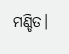ମଣ୍ଡିତ।